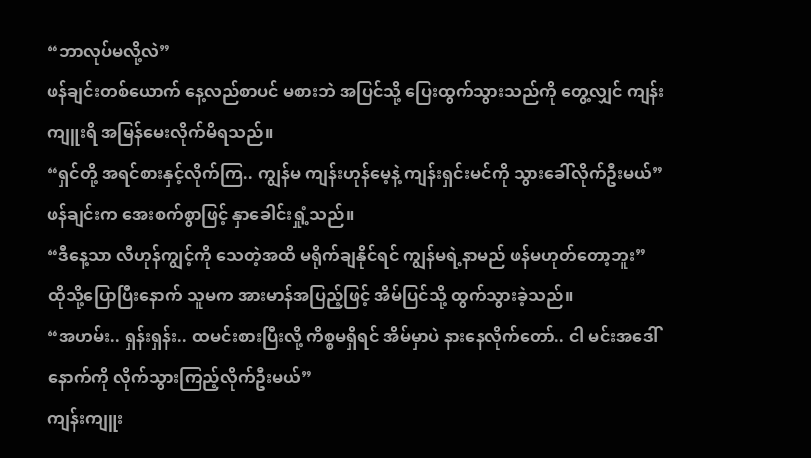“ဘာလုပ်မလို့လဲ”
ဖန်ချင်းတစ်ယောက် နေ့လည်စာပင် မစားဘဲ အပြင်သို့ ပြေးထွက်သွားသည်ကို တွေ့လျှင် ကျန်းကျူးရိ အမြန်မေးလိုက်မိရသည်။
“ရှင်တို့ အရင်စားနှင့်လိုက်ကြ.. ကျွန်မ ကျန်းဟုန်မေ့နဲ့ ကျန်းရှင်းမင်ကို သွားခေါ်လိုက်ဦးမယ်”
ဖန်ချင်းက အေးစက်စွာဖြင့် နှာခေါင်းရှုံ့သည်။
“ဒီနေ့သာ လီဟုန်ကျွင့်ကို သေတဲ့အထိ မရိုက်ချနိုင်ရင် ကျွန်မရဲ့နာမည် ဖန်မဟုတ်တော့ဘူး”
ထိုသို့ပြောပြီးနောက် သူမက အားမာန်အပြည့်ဖြင့် အိမ်ပြင်သို့ ထွက်သွားခဲ့သည်။
“အဟမ်း.. ရှန်းရှန်း.. ထမင်းစားပြီးလို့ ကိစ္စမရှိရင် အိမ်မှာပဲ နားနေလိုက်တော်.. ငါ မင်းအဒေါ်နောက်ကို လိုက်သွားကြည့်လိုက်ဦးမယ်”
ကျန်းကျူး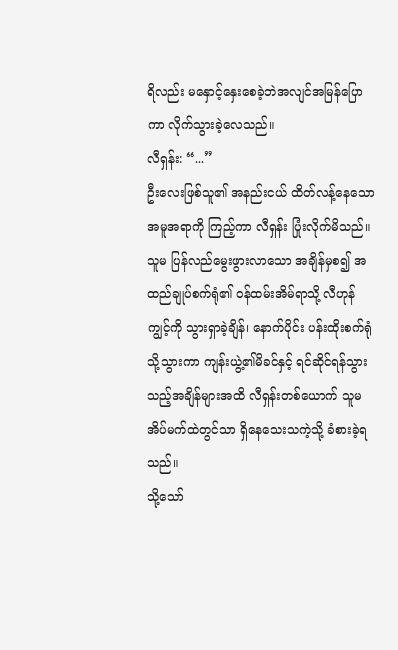ရိလည်း မနှောင့်နှေးစေခဲ့ဘဲအလျင်အမြန်ပြောကာ လိုက်သွားခဲ့လေသည်။
လီရှန်း: “...”
ဦးလေးဖြစ်သူ၏ အနည်းငယ် ထိတ်လန့်နေသော အမူအရာကို ကြည့်ကာ လီရှန်း ပြုံးလိုက်မိသည်။
သူမ ပြန်လည်မွေးဖွားလာသော အချိန်မှစ၍ အထည်ချုပ်စက်ရုံ၏ ဝန်ထမ်းအိမ်ရာသို့ လီဟုန်ကျွင့်ကို သွားရှာခဲ့ချိန်၊ နောက်ပိုင်း ပန်းထိုးစက်ရုံသို့သွားကာ ကျန်းယွဲ့၏မိခင်နှင့် ရင်ဆိုင်ရန်သွားသည့်အချိန်များအထိ လီရှန်းတစ်ယောက် သူမ အိပ်မက်ထဲတွင်သာ ရှိနေသေးသကဲ့သို့ ခံစားခဲ့ရသည်။
သို့သော်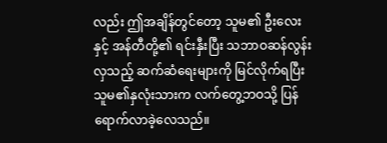လည်း ဤအချိန်တွင်တော့ သူမ၏ ဦးလေးနှင့် အန်တီတို့၏ ရင်းနှီးပြီး သဘာဝဆန်လွန်းလှသည့် ဆက်ဆံရေးများကို မြင်လိုက်ရပြီး သူမ၏နှလုံးသားက လက်တွေ့ဘဝသို့ ပြန်ရောက်လာခဲ့လေသည်။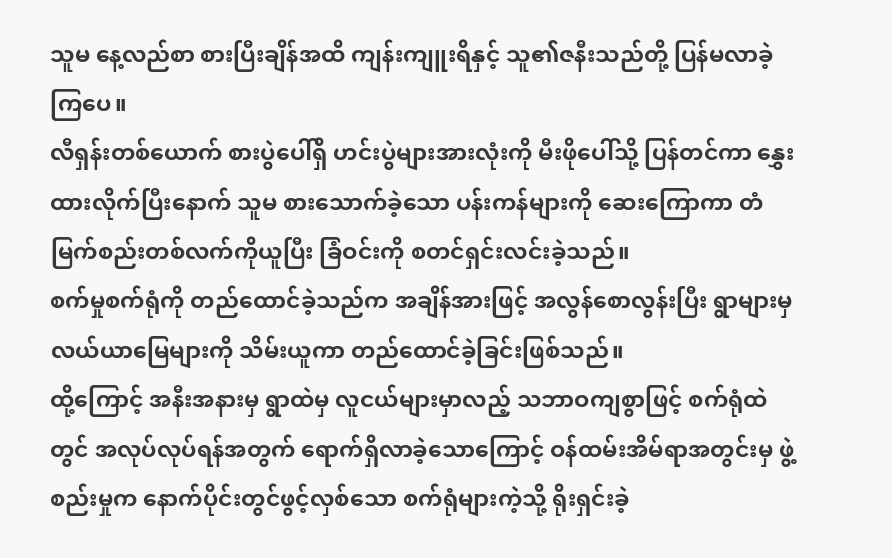သူမ နေ့လည်စာ စားပြီးချိန်အထိ ကျန်းကျူးရိနှင့် သူ၏ဇနီးသည်တို့ ပြန်မလာခဲ့ကြပေ။
လီရှန်းတစ်ယောက် စားပွဲပေါ်ရှိ ဟင်းပွဲများအားလုံးကို မီးဖိုပေါ်သို့ ပြန်တင်ကာ နွှေးထားလိုက်ပြီးနောက် သူမ စားသောက်ခဲ့သော ပန်းကန်များကို ဆေးကြောကာ တံမြက်စည်းတစ်လက်ကိုယူပြီး ခြံဝင်းကို စတင်ရှင်းလင်းခဲ့သည်။
စက်မှုစက်ရုံကို တည်ထောင်ခဲ့သည်က အချိန်အားဖြင့် အလွန်စောလွန်းပြီး ရွာများမှ လယ်ယာမြေများကို သိမ်းယူကာ တည်ထောင်ခဲ့ခြင်းဖြစ်သည်။
ထို့ကြောင့် အနီးအနားမှ ရွာထဲမှ လူငယ်များမှာလည့် သဘာဝကျစွာဖြင့် စက်ရုံထဲတွင် အလုပ်လုပ်ရန်အတွက် ရောက်ရှိလာခဲ့သောကြောင့် ဝန်ထမ်းအိမ်ရာအတွင်းမှ ဖွဲ့စည်းမှုက နောက်ပိုင်းတွင်ဖွင့်လှစ်သော စက်ရုံများကဲ့သို့ ရိုးရှင်းခဲ့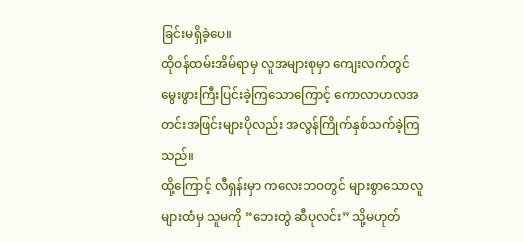ခြင်းမရှိခဲ့ပေ။
ထိုဝန်ထမ်းအိမ်ရာမှ လူအများစုမှာ ကျေးလက်တွင် မွေးဖွားကြီးပြင်းခဲ့ကြသောကြောင့် ကောလာဟလအတင်းအဖြင်းများပိုလည်း အလွန်ကြိုက်နှစ်သက်ခဲ့ကြသည်။
ထို့ကြောင့် လီရှန်းမှာ ကလေးဘဝတွင် များစွာသောလူများထံမှ သူမကို “ဘေးတွဲ ဆီပုလင်း” သို့မဟုတ်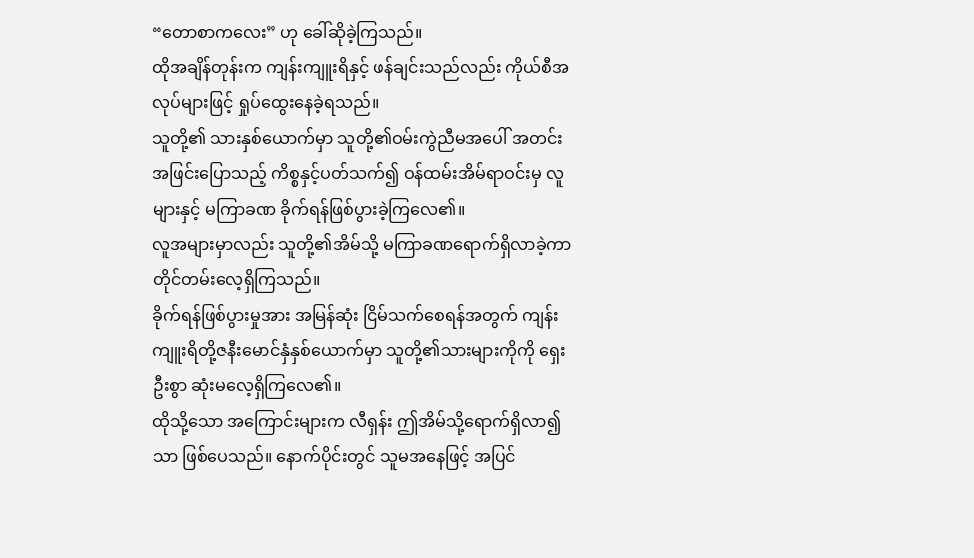“တောစာကလေး” ဟု ခေါ်ဆိုခဲ့ကြသည်။
ထိုအချိန်တုန်းက ကျန်းကျူးရိနှင့် ဖန်ချင်းသည်လည်း ကိုယ်စီအလုပ်များဖြင့် ရှုပ်ထွေးနေခဲ့ရသည်။
သူတို့၏ သားနှစ်ယောက်မှာ သူတို့၏ဝမ်းကွဲညီမအပေါ် အတင်းအဖြင်းပြောသည့် ကိစ္စနှင့်ပတ်သက်၍ ဝန်ထမ်းအိမ်ရာဝင်းမှ လူများနှင့် မကြာခဏ ခိုက်ရန်ဖြစ်ပွားခဲ့ကြလေ၏။
လူအများမှာလည်း သူတို့၏အိမ်သို့ မကြာခဏရောက်ရှိလာခဲ့ကာ တိုင်တမ်းလေ့ရှိကြသည်။
ခိုက်ရန်ဖြစ်ပွားမှုအား အမြန်ဆုံး ငြိမ်သက်စေရန်အတွက် ကျန်းကျူးရိတို့ဇနီးမောင်နှံနှစ်ယောက်မှာ သူတို့၏သားများကိုကို ရှေးဦးစွာ ဆုံးမလေ့ရှိကြလေ၏။
ထိုသို့သော အကြောင်းများက လီရှန်း ဤအိမ်သို့ရောက်ရှိလာ၍သာ ဖြစ်ပေသည်။ နောက်ပိုင်းတွင် သူမအနေဖြင့် အပြင်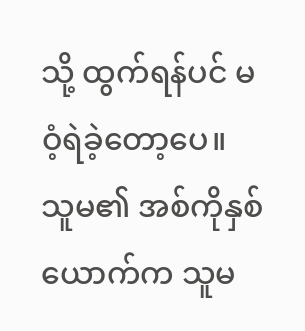သို့ ထွက်ရန်ပင် မဝံ့ရဲခဲ့တော့ပေ။
သူမ၏ အစ်ကိုနှစ်ယောက်က သူမ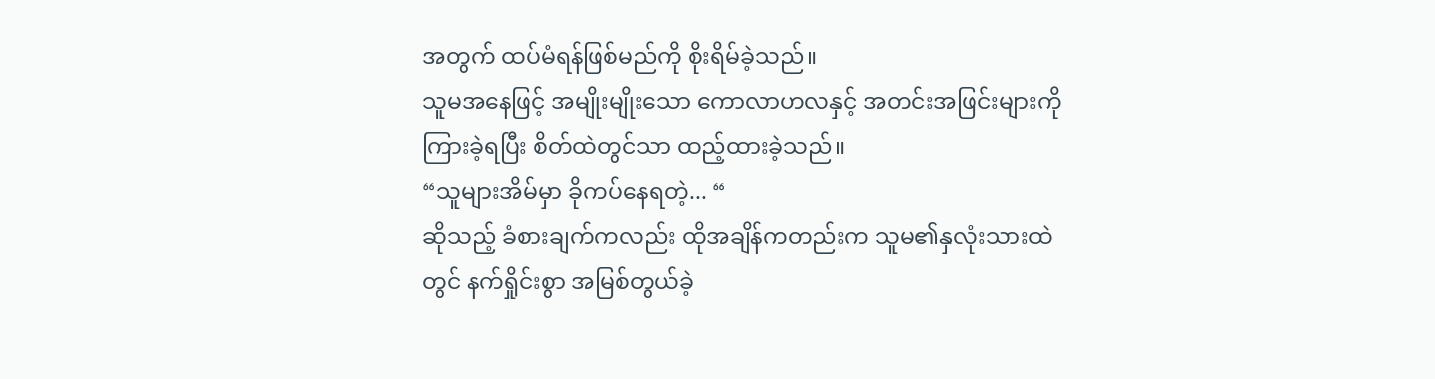အတွက် ထပ်မံရန်ဖြစ်မည်ကို စိုးရိမ်ခဲ့သည်။
သူမအနေဖြင့် အမျိုးမျိုးသော ကောလာဟလနှင့် အတင်းအဖြင်းများကို ကြားခဲ့ရပြီး စိတ်ထဲတွင်သာ ထည့်ထားခဲ့သည်။
“သူများအိမ်မှာ ခိုကပ်နေရတဲ့... “
ဆိုသည့် ခံစားချက်ကလည်း ထိုအချိန်ကတည်းက သူမ၏နှလုံးသားထဲတွင် နက်ရှိုင်းစွာ အမြစ်တွယ်ခဲ့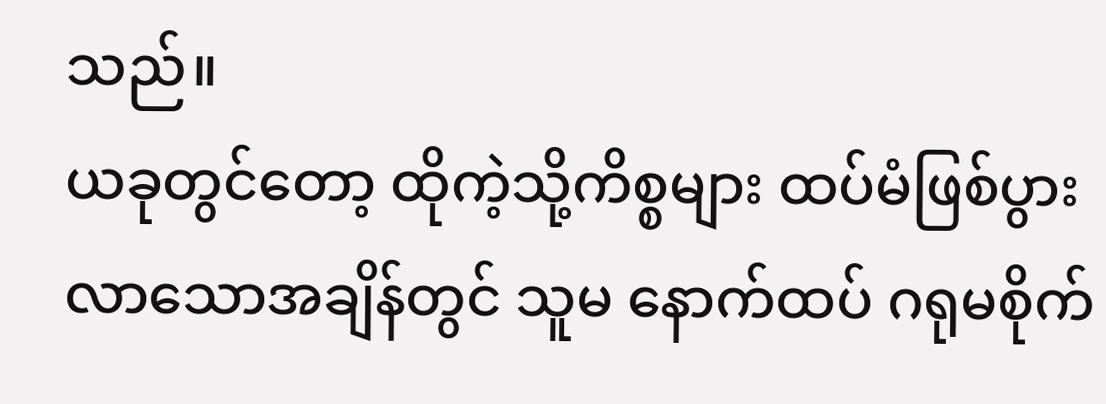သည်။
ယခုတွင်တော့ ထိုကဲ့သို့ကိစ္စများ ထပ်မံဖြစ်ပွားလာသောအချိန်တွင် သူမ နောက်ထပ် ဂရုမစိုက်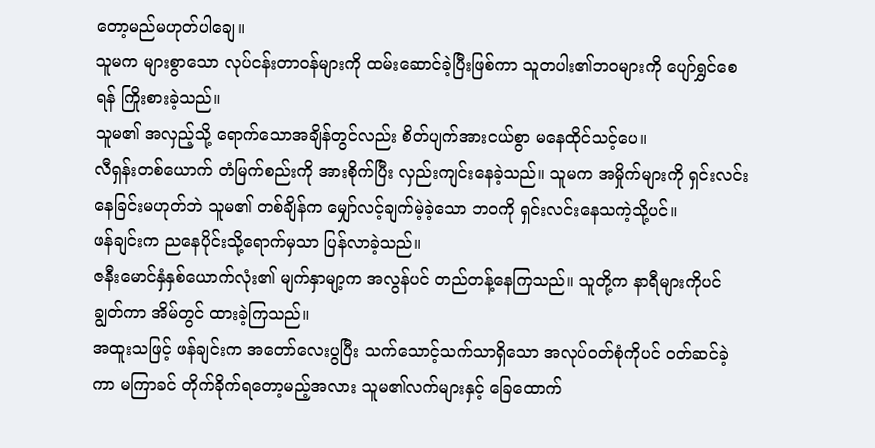တော့မည်မဟုတ်ပါချေ။
သူမက များစွာသော လုပ်ငန်းတာဝန်များကို ထမ်းဆောင်ခဲ့ပြီးဖြစ်ကာ သူတပါး၏ဘဝများကို ပျော်ရွှင်စေရန် ကြိုးစားခဲ့သည်။
သူမ၏ အလှည့်သို့ ရောက်သောအချိန်တွင်လည်း စိတ်ပျက်အားငယ်စွာ မနေထိုင်သင့်ပေ။
လီရှန်းတစ်ယောက် တံမြက်စည်းကို အားစိုက်ပြီး လှည်းကျင်းနေခဲ့သည်။ သူမက အမှိုက်များကို ရှင်းလင်းနေခြင်းမဟုတ်ဘဲ သူမ၏ တစ်ချိန်က မျှော်လင့်ချက်မဲ့ခဲ့သော ဘဝကို ရှင်းလင်းနေသကဲ့သို့ပင်။
ဖန်ချင်းက ညနေပိုင်းသို့ရောက်မှသာ ပြန်လာခဲ့သည်။
ဇနီးမောင်နှံနှစ်ယောက်လုံး၏ မျက်နှာမျာ့က အလွန်ပင် တည်တန့်နေကြသည်။ သူတို့က နာရီများကိုပင် ချွတ်ကာ အိမ်တွင် ထားခဲ့ကြသည်။
အထူးသဖြင့် ဖန်ချင်းက အတော်လေးပွပြီး သက်သောင့်သက်သာရှိသော အလုပ်ဝတ်စုံကိုပင် ဝတ်ဆင်ခဲ့ကာ မကြာခင် တိုက်ခိုက်ရတော့မည့်အလား သူမ၏လက်များနှင့် ခြေထောက်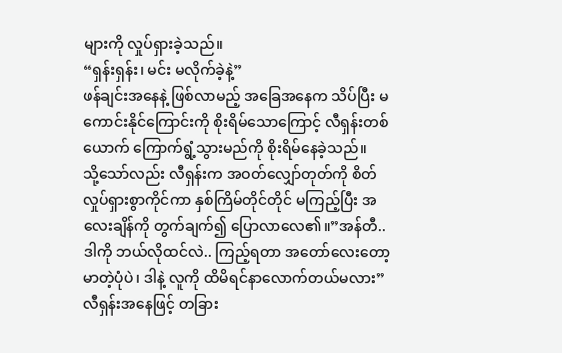များကို လှုပ်ရှားခဲ့သည်။
“ရှန်းရှန်း၊ မင်း မလိုက်ခဲ့နဲ့”
ဖန်ချင်းအနေနဲ့ ဖြစ်လာမည့် အခြေအနေက သိပ်ပြီး မကောင်းနိုင်ကြောင်းကို စိုးရိမ်သောကြောင့် လီရှန်းတစ်ယောက် ကြောက်ရွံ့သွားမည်ကို စိုးရိမ်နေခဲ့သည်။
သို့သော်လည်း လီရှန်းက အဝတ်လျှော်တုတ်ကို စိတ်လှုပ်ရှားစွာကိုင်ကာ နှစ်ကြိမ်တိုင်တိုင် မကြည့်ပြီး အလေးချိန်ကို တွက်ချက်၍ ပြောလာလေ၏။”အန်တီ.. ဒါကို ဘယ်လိုထင်လဲ.. ကြည့်ရတာ အတော်လေးတော့ မာတဲ့ပုံပဲ၊ ဒါနဲ့ လူကို ထိမိရင်နာလောက်တယ်မလား”
လီရှန်းအနေဖြင့် တခြား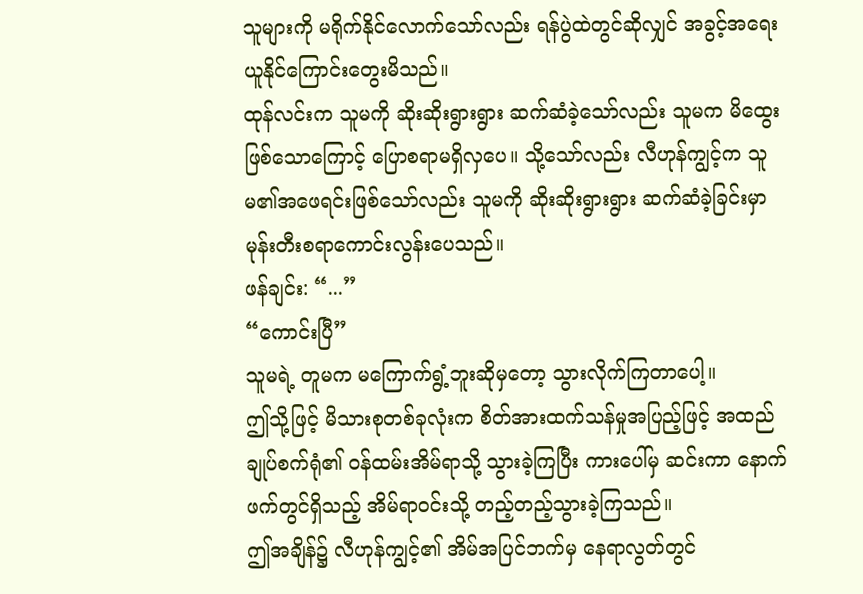သူများကို မရိုက်နိုင်လောက်သော်လည်း ရန်ပွဲထဲတွင်ဆိုလျှင် အခွင့်အရေးယူနိုင်ကြောင်းတွေးမိသည်။
ထုန်လင်းက သူမကို ဆိုးဆိုးရွားရွား ဆက်ဆံခဲ့သော်လည်း သူမက မိထွေးဖြစ်သောကြောင့် ပြောစရာမရှိလှပေ။ သို့သော်လည်း လီဟုန်ကျွင့်က သူမ၏အဖေရင်းဖြစ်သော်လည်း သူမကို ဆိုးဆိုးရွားရွား ဆက်ဆံခဲ့ခြင်းမှာ မုန်းတီးစရာကောင်းလွန်းပေသည်။
ဖန်ချင်း: “...”
“ကောင်းပြီ”
သူမရဲ့ တူမက မကြောက်ရွံ့ဘူးဆိုမှတော့ သွားလိုက်ကြတာပေါ့။
ဤသို့ဖြင့် မိသားစုတစ်ခုလုံးက စိတ်အားထက်သန်မှုအပြည့်ဖြင့် အထည်ချုပ်စက်ရုံ၏ ဝန်ထမ်းအိမ်ရာသို့ သွားခဲ့ကြပြီး ကားပေါ်မှ ဆင်းကာ နောက်ဖက်တွင်ရှိသည့် အိမ်ရာဝင်းသို့ တည့်တည့်သွားခဲ့ကြသည်။
ဤအချိန်၌ လီဟုန်ကျွင့်၏ အိမ်အပြင်ဘက်မှ နေရာလွတ်တွင်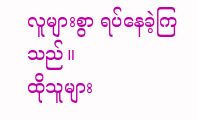လူများစွာ ရပ်နေခဲ့ကြသည်။
ထိုသူများ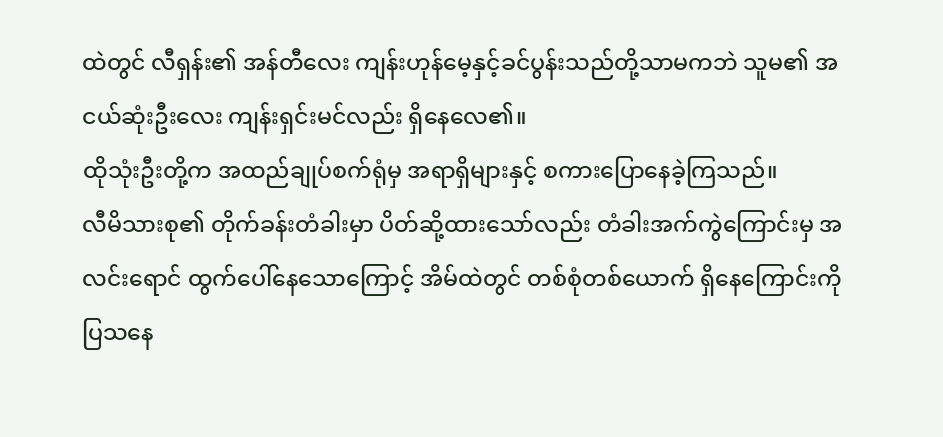ထဲတွင် လီရှန်း၏ အန်တီလေး ကျန်းဟုန်မေ့နှင့်ခင်ပွန်းသည်တို့သာမကဘဲ သူမ၏ အငယ်ဆုံးဦးလေး ကျန်းရှင်းမင်လည်း ရှိနေလေ၏။
ထိုသုံးဦးတို့က အထည်ချုပ်စက်ရုံမှ အရာရှိများနှင့် စကားပြောနေခဲ့ကြသည်။
လီမိသားစု၏ တိုက်ခန်းတံခါးမှာ ပိတ်ဆို့ထားသော်လည်း တံခါးအက်ကွဲကြောင်းမှ အလင်းရောင် ထွက်ပေါ်နေသောကြောင့် အိမ်ထဲတွင် တစ်စုံတစ်ယောက် ရှိနေကြောင်းကို ပြသနေ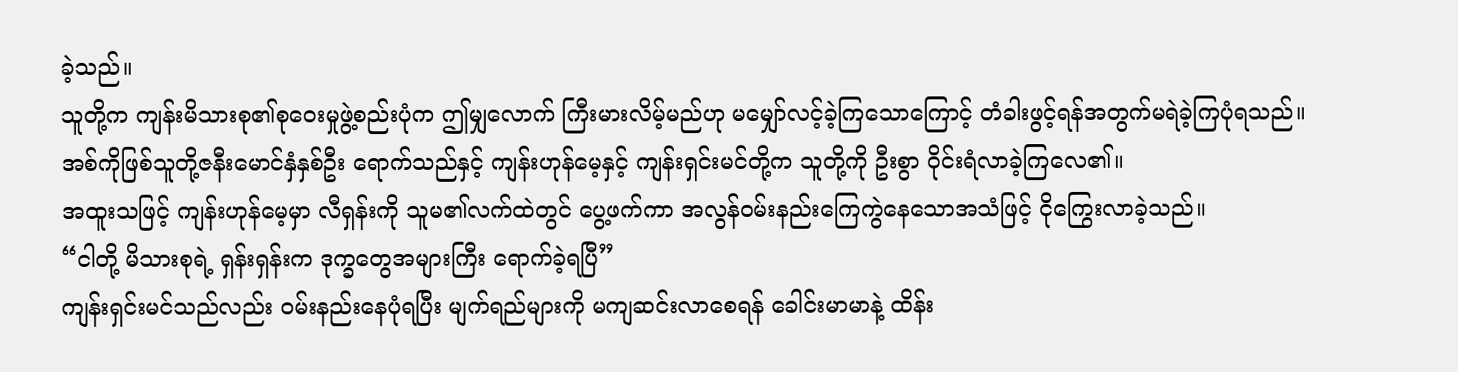ခဲ့သည်။
သူတို့က ကျန်းမိသားစု၏စုဝေးမှုဖွဲ့စည်းပုံက ဤမျှလောက် ကြီးမားလိမ့်မည်ဟု မမျှော်လင့်ခဲ့ကြသောကြောင့် တံခါးဖွင့်ရန်အတွက်မရဲခဲ့ကြပုံရသည်။
အစ်ကိုဖြစ်သူတို့ဇနီးမောင်နှံနှစ်ဦး ရောက်သည်နှင့် ကျန်းဟုန်မေ့နှင့် ကျန်းရှင်းမင်တို့က သူတို့ကို ဦးစွာ ဝိုင်းရံလာခဲ့ကြလေ၏။
အထူးသဖြင့် ကျန်းဟုန်မေ့မှာ လီရှန်းကို သူမ၏လက်ထဲတွင် ပွေ့ဖက်ကာ အလွန်ဝမ်းနည်းကြေကွဲနေသောအသံဖြင့် ငိုကြွေးလာခဲ့သည်။
“ငါတို့ မိသားစုရဲ့ ရှန်းရှန်းက ဒုက္ခတွေအများကြီး ရောက်ခဲ့ရပြီ”
ကျန်းရှင်းမင်သည်လည်း ဝမ်းနည်းနေပုံရပြီး မျက်ရည်များကို မကျဆင်းလာစေရန် ခေါင်းမာမာနဲ့ ထိန်း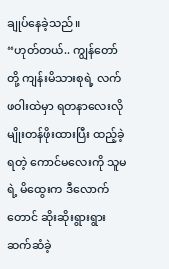ချုပ်နေခဲ့သည်။
“ဟုတ်တယ်.. ကျွန်တော်တို့ ကျန်းမိသားစုရဲ့ လက်ဖဝါးထဲမှာ ရတနာလေးလိုမျိုးတန်ဖိုးထားပြီး ထည့်ခဲ့ရတဲ့ ကောင်မလေးကို သူမရဲ့ မိထွေးက ဒီလောက်တောင် ဆိုးဆိုးရွားရွား ဆက်ဆံခဲ့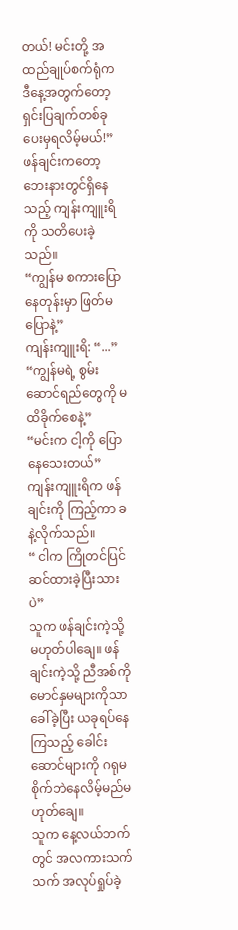တယ်! မင်းတို့ အထည်ချုပ်စက်ရုံက ဒီနေ့အတွက်တော့ ရှင်းပြချက်တစ်ခု ပေးမှရလိမ့်မယ်!”
ဖန်ချင်းကတော့ ဘေးနားတွင်ရှိနေသည့် ကျန်းကျူးရိကို သတိပေးခဲ့သည်။
“ကျွန်မ စကားပြောနေတုန်းမှာ ဖြတ်မပြောနဲ့”
ကျန်းကျူးရိ: “...”
“ကျွန်မရဲ့ စွမ်းဆောင်ရည်တွေကို မထိခိုက်စေနဲ့”
“မင်းက ငါ့ကို ပြောနေသေးတယ်”
ကျန်းကျူးရိက ဖန်ချင်းကို ကြည့်ကာ ခနဲ့လိုက်သည်။
“ ငါက ကြိုတင်ပြင်ဆင်ထားခဲ့ပြီးသားပဲ”
သူက ဖန်ချင်းကဲ့သို့ မဟုတ်ပါချေ။ ဖန်ချင်းကဲ့သို့ ညီအစ်ကို မောင်နှမများကိုသာ ခေါ်ခဲ့ပြီး ယခုရပ်နေကြသည့် ခေါင်းဆောင်များကို ဂရုမစိုက်ဘဲနေလိမ့်မည်မဟုတ်ချေ။
သူက နေ့လယ်ဘက်တွင် အလကားသက်သက် အလုပ်ရှုပ်ခဲ့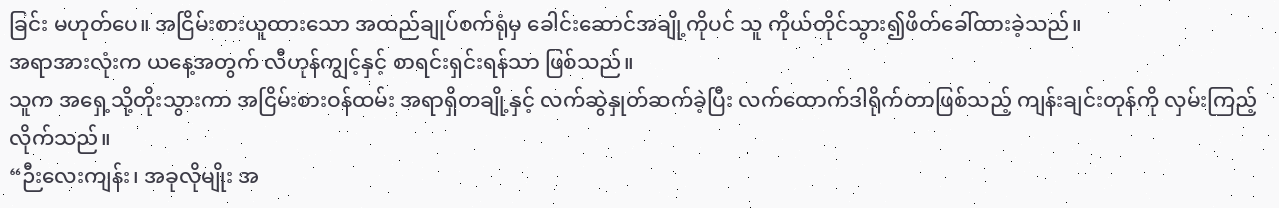ခြင်း မဟုတ်ပေ။ အငြိမ်းစားယူထားသော အထည်ချုပ်စက်ရုံမှ ခေါင်းဆောင်အချို့ကိုပင် သူ ကိုယ်တိုင်သွား၍ဖိတ်ခေါ်ထားခဲ့သည်။
အရာအားလုံးက ယနေ့အတွက် လီဟုန်ကျွင့်နှင့် စာရင်းရှင်းရန်သာ ဖြစ်သည်။
သူက အရှေ့သို့တိုးသွားကာ အငြိမ်းစားဝန်ထမ်း အရာရှိတချို့နှင့် လက်ဆွဲနှုတ်ဆက်ခဲ့ပြီး လက်ထောက်ဒါရိုက်တာဖြစ်သည့် ကျန်းချင်းတုန်ကို လှမ်းကြည့်လိုက်သည်။
“ဉီးလေးကျန်း၊ အခုလိုမျိုး အ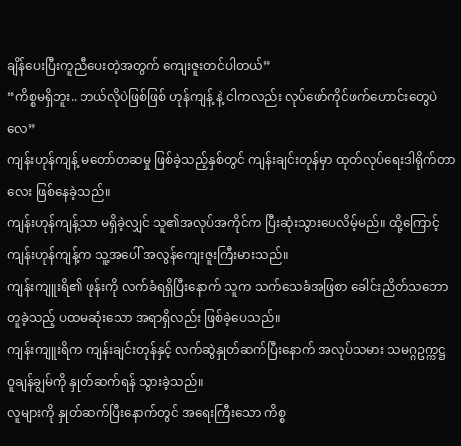ချိန်ပေးပြီးကူညီပေးတဲ့အတွက် ကျေးဇူးတင်ပါတယ်”
“ကိစ္စမရှိဘူး.. ဘယ်လိုပဲဖြစ်ဖြစ် ဟုန်ကျန့် နဲ့ ငါကလည်း လုပ်ဖော်ကိုင်ဖက်ဟောင်းတွေပဲလေ”
ကျန်းဟုန်ကျန့် မတော်တဆမှု ဖြစ်ခဲ့သည့်နှစ်တွင် ကျန်းချင်းတုန်မှာ ထုတ်လုပ်ရေးဒါရိုက်တာလေး ဖြစ်နေခဲ့သည်။
ကျန်းဟုန်ကျန့်သာ မရှိခဲ့လျှင် သူ၏အလုပ်အကိုင်က ပြီးဆုံးသွားပေလိမ့်မည်။ ထို့ကြောင့် ကျန်းဟုန်ကျန့်က သူ့အပေါ် အလွန်ကျေးဇူးကြီးမားသည်။
ကျန်းကျူးရိ၏ ဖုန်းကို လက်ခံရရှိပြီးနောက် သူက သက်သေခံအဖြစာ ခေါင်းညိတ်သဘောတူခဲ့သည့် ပထမဆုံးသော အရာရှိလည်း ဖြစ်ခဲ့ပေသည်။
ကျန်းကျူးရိက ကျန်းချင်းတုန်နှင့် လက်ဆွဲနှုတ်ဆက်ပြီးနောက် အလုပ်သမား သမဂ္ဂဥက္ကဋ္ဌ ဝူချန်ချွမ်ကို နှုတ်ဆက်ရန် သွားခဲ့သည်။
လူများကို နှုတ်ဆက်ပြီးနောက်တွင် အရေးကြီးသော ကိစ္စ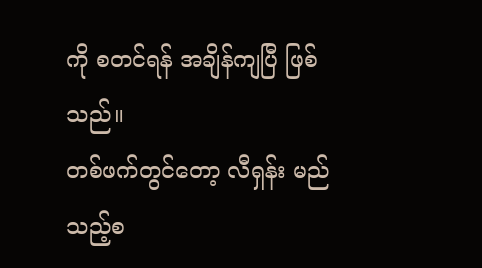ကို စတင်ရန် အချိန်ကျပြီ ဖြစ်သည်။
တစ်ဖက်တွင်တော့ လီရှန်း မည်သည့်စ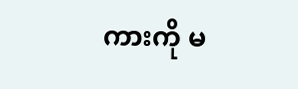ကားကို မ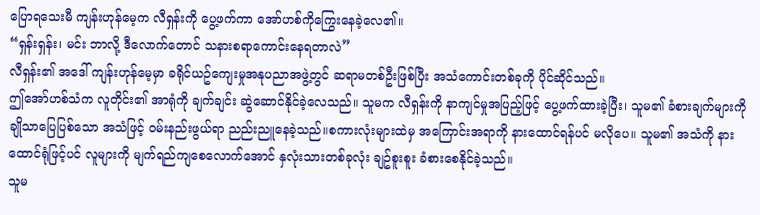ပြောရသေးမီ ကျန်းဟုန်မေ့က လီရှန်းကို ပွေ့ဖက်ကာ အော်ဟစ်ကိုကြွေးနေခဲ့လေ၏။
“ရှန်းရှန်း၊ မင်း ဘာလို့ ဒီလောက်တောင် သနားစရာကောင်းနေရတာလဲ”
လီရှန်း၏ အဒေါ် ကျန်းဟုန်မေ့မှာ ခရိုင်ယဥ်ကျေးမှုအနုပညာအဖွဲ့တွင် ဆရာမတစ်ဦးဖြစ်ပြီး အသံကောင်းတစ်ခုကို ပိုင်ဆိုင်သည်။
ဤအော်ဟစ်သံက လူတိုင်း၏ အာရုံကို ချက်ချင်း ဆွဲဆောင်နိုင်ခဲ့လေသည်။ သူမက လီရှန်းကို နာကျင်မှုအပြည့်ဖြင့် ပွေ့ဖက်ထားခဲ့ပြီး၊ သူမ၏ ခံစားချက်များကို ချိုသာပြေပြစ်သော အသံဖြင့် ဝမ်းနည်းဖွယ်ရာ ညည်းညူနေခဲ့သည်။စကားလုံးများထဲမှ အကြောင်းအရာကို နားထောင်ရန်ပင် မလိုပေ။ သူမ၏ အသံကို နားထောင်ရုံဖြင့်ပင် လူများကို မျက်ရည်ကျစေလောက်အောင် နှလုံးသားတစ်ခုလုံး ချဥ်စူးစူး ခံစားစေနိုင်ခဲ့သည်။
သူမ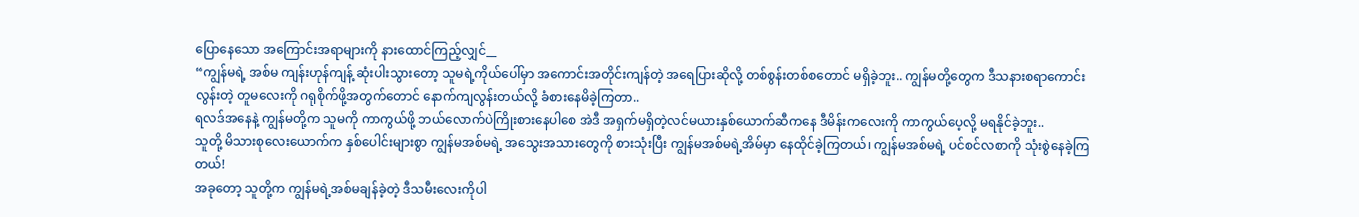ပြောနေသော အကြောင်းအရာများကို နားထောင်ကြည့်လျှင်__
“ကျွန်မရဲ့ အစ်မ ကျန်းဟုန်ကျန့် ဆုံးပါးသွားတော့ သူမရဲ့ကိုယ်ပေါ်မှာ အကောင်းအတိုင်းကျန်တဲ့ အရေပြားဆိုလို့ တစ်စွန်းတစ်စတောင် မရှိခဲ့ဘူး.. ကျွန်မတို့တွေက ဒီသနားစရာကောင်းလွန်းတဲ့ တူမလေးကို ဂရုစိုက်ဖို့အတွက်တောင် နောက်ကျလွန်းတယ်လို့ ခံစားနေမိခဲ့ကြတာ..
ရလဒ်အနေနဲ့ ကျွန်မတို့က သူမကို ကာကွယ်ဖို့ ဘယ်လောက်ပဲကြိုးစားနေပါစေ အဲဒီ အရှက်မရှိတဲ့လင်မယားနှစ်ယောက်ဆီကနေ ဒီမိန်းကလေးကို ကာကွယ်ပေ့လို့ မရနိုင်ခဲ့ဘူး..
သူတို့ မိသားစုလေးယောက်က နှစ်ပေါင်းများစွာ ကျွန်မအစ်မရဲ့ အသွေးအသားတွေကို စားသုံးပြီး ကျွန်မအစ်မရဲ့အိမ်မှာ နေထိုင်ခဲ့ကြတယ်၊ ကျွန်မအစ်မရဲ့ ပင်စင်လစာကို သုံးစွဲနေခဲ့ကြတယ်!
အခုတော့ သူတို့က ကျွန်မရဲ့အစ်မချန်ခဲ့တဲ့ ဒီသမီးလေးကိုပါ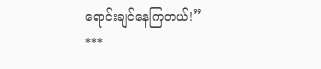ရောင်းချင်နေကြတယ်!”
***